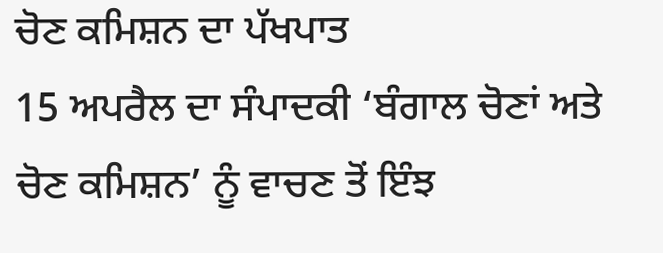ਚੋਣ ਕਮਿਸ਼ਨ ਦਾ ਪੱਖਪਾਤ
15 ਅਪਰੈਲ ਦਾ ਸੰਪਾਦਕੀ ‘ਬੰਗਾਲ ਚੋਣਾਂ ਅਤੇ ਚੋਣ ਕਮਿਸ਼ਨ’ ਨੂੰ ਵਾਚਣ ਤੋਂ ਇੰਝ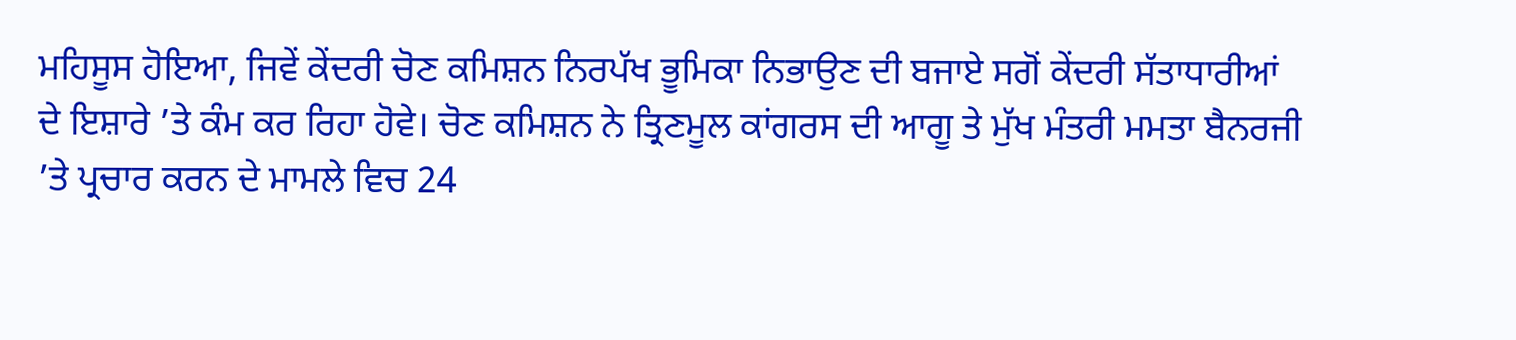ਮਹਿਸੂਸ ਹੋਇਆ, ਜਿਵੇਂ ਕੇਂਦਰੀ ਚੋਣ ਕਮਿਸ਼ਨ ਨਿਰਪੱਖ ਭੂਮਿਕਾ ਨਿਭਾਉਣ ਦੀ ਬਜਾਏ ਸਗੋਂ ਕੇਂਦਰੀ ਸੱਤਾਧਾਰੀਆਂ ਦੇ ਇਸ਼ਾਰੇ ’ਤੇ ਕੰਮ ਕਰ ਰਿਹਾ ਹੋਵੇ। ਚੋਣ ਕਮਿਸ਼ਨ ਨੇ ਤ੍ਰਿਣਮੂਲ ਕਾਂਗਰਸ ਦੀ ਆਗੂ ਤੇ ਮੁੱਖ ਮੰਤਰੀ ਮਮਤਾ ਬੈਨਰਜੀ ’ਤੇ ਪ੍ਰਚਾਰ ਕਰਨ ਦੇ ਮਾਮਲੇ ਵਿਚ 24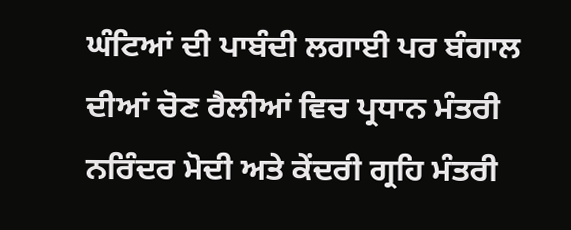ਘੰਟਿਆਂ ਦੀ ਪਾਬੰਦੀ ਲਗਾਈ ਪਰ ਬੰਗਾਲ ਦੀਆਂ ਚੋਣ ਰੈਲੀਆਂ ਵਿਚ ਪ੍ਰਧਾਨ ਮੰਤਰੀ ਨਰਿੰਦਰ ਮੋਦੀ ਅਤੇ ਕੇਂਦਰੀ ਗ੍ਰਹਿ ਮੰਤਰੀ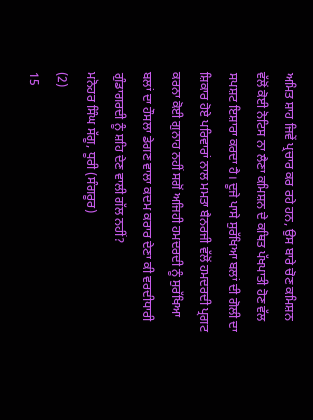ਅਮਿਤ ਸ਼ਾਹ ਜਿਵੇਂ ਪ੍ਰਚਾਰ ਕਰ ਰਹੇ ਹਨ, ਉਸ ਬਾਰੇ ਚੋਣ ਕਮਿਸ਼ਨ ਵੱਲੋਂ ਕੋਈ ਨੋਟਿਸ ਨਾ ਲੈਣਾ ਕਮਿਸ਼ਨ ਦੇ ਕਥਿਤ ਪੱਖਪਾਤੀ ਹੋਣ ਵੱਲ ਸਪਸ਼ਟ ਇਸ਼ਾਰਾ ਕਰਦਾ ਹੈ। ਦੂਜੇ ਪਾਸੇ ਸੁਰੱਖਿਆ ਬਲਾਂ ਦੀ ਗੋਲੀ ਦਾ ਸ਼ਿਕਾਰ ਹੋਏ ਪਰਿਵਾਰਾਂ ਨਾਲ ਮਮਤਾ ਬੈਨਰਜੀ ਵੱਲੋਂ ਹਮਦਰਦੀ ਪ੍ਰਗਟ ਕਰਨਾ ਕੋਈ ਗੁਨਾਹ ਨਹੀਂ ਸਗੋਂ ਅਜਿਹੀ ਹਮਦਰਦੀ ਨੂੰ ਸੁਰੱਖਿਆ ਬਲਾਂ ਦਾ ਹੌਸਲਾ ਡੇਗਣ ਵਾਲਾ ਕਦਮ ਕਰਾਰ ਦੇਣਾ ਕੀ ਵਰਦੀਧਾਰੀ ਗੁੰਡਾਗਰਦੀ ਨੂੰ ਸ਼ਹਿ ਦੇਣ ਵਾਲੀ ਗੱਲ ਨਹੀਂ?
ਮਨੋਹਰ ਸਿੰਘ ਸੱਗੂ, ਧੂਰੀ (ਸੰਗਰੂਰ)
(2)
15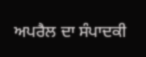ਅਪਰੈਲ ਦਾ ਸੰਪਾਦਕੀ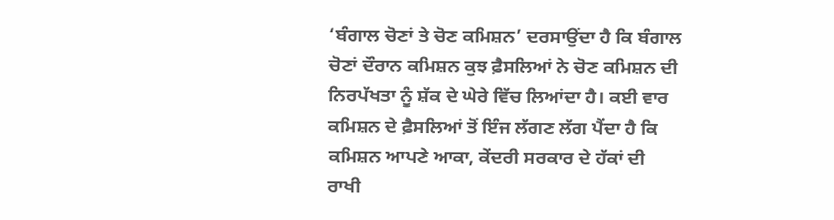‘ਬੰਗਾਲ ਚੋਣਾਂ ਤੇ ਚੋਣ ਕਮਿਸ਼ਨ’ ਦਰਸਾਉਂਦਾ ਹੈ ਕਿ ਬੰਗਾਲ ਚੋਣਾਂ ਦੌਰਾਨ ਕਮਿਸ਼ਨ ਕੁਝ ਫ਼ੈਸਲਿਆਂ ਨੇ ਚੋਣ ਕਮਿਸ਼ਨ ਦੀ ਨਿਰਪੱਖਤਾ ਨੂੰ ਸ਼ੱਕ ਦੇ ਘੇਰੇ ਵਿੱਚ ਲਿਆਂਦਾ ਹੈ। ਕਈ ਵਾਰ ਕਮਿਸ਼ਨ ਦੇ ਫ਼ੈਸਲਿਆਂ ਤੋਂ ਇੰਜ ਲੱਗਣ ਲੱਗ ਪੈਂਦਾ ਹੈ ਕਿ ਕਮਿਸ਼ਨ ਆਪਣੇ ਆਕਾ, ਕੇਂਦਰੀ ਸਰਕਾਰ ਦੇ ਹੱਕਾਂ ਦੀ ਰਾਖੀ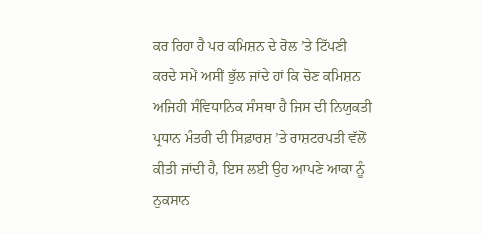ਕਰ ਰਿਹਾ ਹੈ ਪਰ ਕਮਿਸ਼ਨ ਦੇ ਰੋਲ ’ਤੇ ਟਿੱਪਣੀ ਕਰਦੇ ਸਮੇਂ ਅਸੀਂ ਭੁੱਲ ਜਾਂਦੇ ਹਾਂ ਕਿ ਚੋਣ ਕਮਿਸ਼ਨ ਅਜਿਹੀ ਸੰਵਿਧਾਨਿਕ ਸੰਸਥਾ ਹੈ ਜਿਸ ਦੀ ਨਿਯੁਕਤੀ ਪ੍ਰਧਾਨ ਮੰਤਰੀ ਦੀ ਸਿਫ਼ਾਰਸ਼ ’ਤੇ ਰਾਸ਼ਟਰਪਤੀ ਵੱਲੋਂ ਕੀਤੀ ਜਾਂਦੀ ਹੈ, ਇਸ ਲਈ ਉਹ ਆਪਣੇ ਆਕਾ ਨੂੰ ਨੁਕਸਾਨ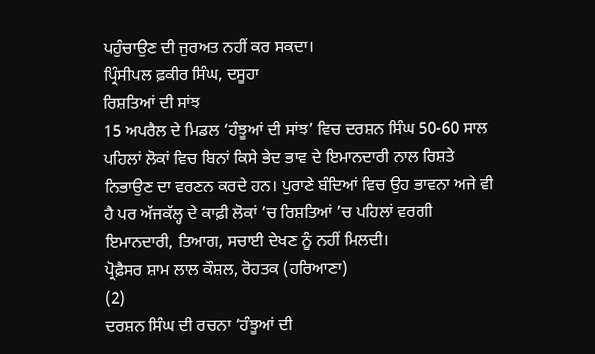ਪਹੁੰਚਾਉਣ ਦੀ ਜੁਰਅਤ ਨਹੀਂ ਕਰ ਸਕਦਾ।
ਪ੍ਰਿੰਸੀਪਲ ਫ਼ਕੀਰ ਸਿੰਘ, ਦਸੂਹਾ
ਰਿਸ਼ਤਿਆਂ ਦੀ ਸਾਂਝ
15 ਅਪਰੈਲ ਦੇ ਮਿਡਲ ‘ਹੰਝੂਆਂ ਦੀ ਸਾਂਝ’ ਵਿਚ ਦਰਸ਼ਨ ਸਿੰਘ 50-60 ਸਾਲ ਪਹਿਲਾਂ ਲੋਕਾਂ ਵਿਚ ਬਿਨਾਂ ਕਿਸੇ ਭੇਦ ਭਾਵ ਦੇ ਇਮਾਨਦਾਰੀ ਨਾਲ ਰਿਸ਼ਤੇ ਨਿਭਾਉਣ ਦਾ ਵਰਣਨ ਕਰਦੇ ਹਨ। ਪੁਰਾਣੇ ਬੰਦਿਆਂ ਵਿਚ ਉਹ ਭਾਵਨਾ ਅਜੇ ਵੀ ਹੈ ਪਰ ਅੱਜਕੱਲ੍ਹ ਦੇ ਕਾਫ਼ੀ ਲੋਕਾਂ ’ਚ ਰਿਸ਼ਤਿਆਂ ’ਚ ਪਹਿਲਾਂ ਵਰਗੀ ਇਮਾਨਦਾਰੀ, ਤਿਆਗ, ਸਚਾਈ ਦੇਖਣ ਨੂੰ ਨਹੀਂ ਮਿਲਦੀ।
ਪ੍ਰੋਫ਼ੈਸਰ ਸ਼ਾਮ ਲਾਲ ਕੌਸ਼ਲ, ਰੋਹਤਕ (ਹਰਿਆਣਾ)
(2)
ਦਰਸ਼ਨ ਸਿੰਘ ਦੀ ਰਚਨਾ ‘ਹੰਝੂਆਂ ਦੀ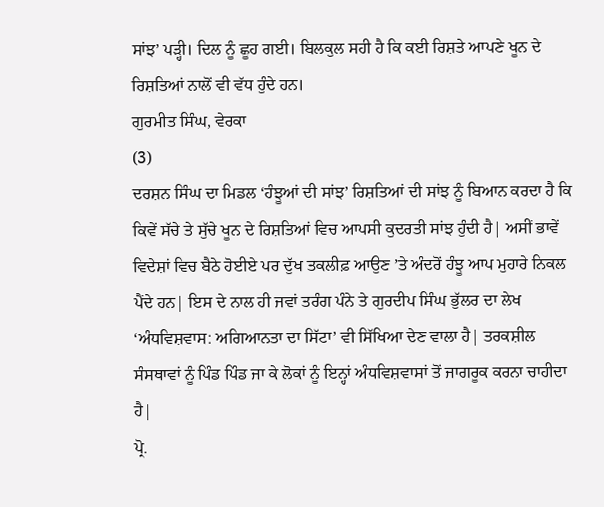ਸਾਂਝ’ ਪੜ੍ਹੀ। ਦਿਲ ਨੂੰ ਛੂਹ ਗਈ। ਬਿਲਕੁਲ ਸਹੀ ਹੈ ਕਿ ਕਈ ਰਿਸ਼ਤੇ ਆਪਣੇ ਖੂਨ ਦੇ ਰਿਸ਼ਤਿਆਂ ਨਾਲੋਂ ਵੀ ਵੱਧ ਹੁੰਦੇ ਹਨ।
ਗੁਰਮੀਤ ਸਿੰਘ, ਵੇਰਕਾ
(3)
ਦਰਸ਼ਨ ਸਿੰਘ ਦਾ ਮਿਡਲ ‘ਹੰਝੂਆਂ ਦੀ ਸਾਂਝ’ ਰਿਸ਼ਤਿਆਂ ਦੀ ਸਾਂਝ ਨੂੰ ਬਿਆਨ ਕਰਦਾ ਹੈ ਕਿ ਕਿਵੇਂ ਸੱਚੇ ਤੇ ਸੁੱਚੇ ਖੂਨ ਦੇ ਰਿਸ਼ਤਿਆਂ ਵਿਚ ਆਪਸੀ ਕੁਦਰਤੀ ਸਾਂਝ ਹੁੰਦੀ ਹੈ| ਅਸੀਂ ਭਾਵੇਂ ਵਿਦੇਸ਼ਾਂ ਵਿਚ ਬੈਠੇ ਹੋਈਏ ਪਰ ਦੁੱਖ ਤਕਲੀਫ਼ ਆਉਣ ’ਤੇ ਅੰਦਰੋਂ ਹੰਝੂ ਆਪ ਮੁਹਾਰੇ ਨਿਕਲ ਪੈਂਦੇ ਹਨ| ਇਸ ਦੇ ਨਾਲ ਹੀ ਜਵਾਂ ਤਰੰਗ ਪੰਨੇ ਤੇ ਗੁਰਦੀਪ ਸਿੰਘ ਭੁੱਲਰ ਦਾ ਲੇਖ ‘ਅੰਧਵਿਸ਼ਵਾਸ: ਅਗਿਆਨਤਾ ਦਾ ਸਿੱਟਾ’ ਵੀ ਸਿੱਖਿਆ ਦੇਣ ਵਾਲਾ ਹੈ| ਤਰਕਸ਼ੀਲ ਸੰਸਥਾਵਾਂ ਨੂੰ ਪਿੰਡ ਪਿੰਡ ਜਾ ਕੇ ਲੋਕਾਂ ਨੂੰ ਇਨ੍ਹਾਂ ਅੰਧਵਿਸ਼ਵਾਸਾਂ ਤੋਂ ਜਾਗਰੂਕ ਕਰਨਾ ਚਾਹੀਦਾ ਹੈ|
ਪ੍ਰੋ.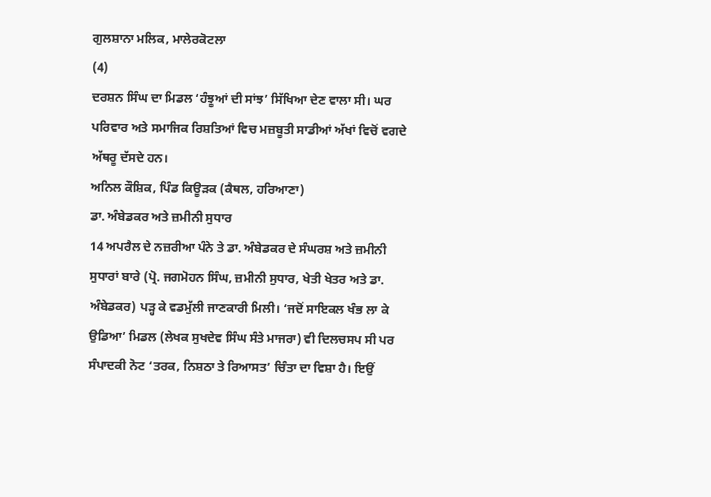ਗੁਲਸ਼ਾਨਾ ਮਲਿਕ, ਮਾਲੇਰਕੋਟਲਾ
(4)
ਦਰਸ਼ਨ ਸਿੰਘ ਦਾ ਮਿਡਲ ‘ਹੰਝੂਆਂ ਦੀ ਸਾਂਝ’ ਸਿੱਖਿਆ ਦੇਣ ਵਾਲਾ ਸੀ। ਘਰ ਪਰਿਵਾਰ ਅਤੇ ਸਮਾਜਿਕ ਰਿਸ਼ਤਿਆਂ ਵਿਚ ਮਜ਼ਬੂਤੀ ਸਾਡੀਆਂ ਅੱਖਾਂ ਵਿਚੋਂ ਵਗਦੇ ਅੱਥਰੂ ਦੱਸਦੇ ਹਨ।
ਅਨਿਲ ਕੌਸ਼ਿਕ, ਪਿੰਡ ਕਿਊੜਕ (ਕੈਥਲ, ਹਰਿਆਣਾ)
ਡਾ. ਅੰਬੇਡਕਰ ਅਤੇ ਜ਼ਮੀਨੀ ਸੁਧਾਰ
14 ਅਪਰੈਲ ਦੇ ਨਜ਼ਰੀਆ ਪੰਨੇ ਤੇ ਡਾ. ਅੰਬੇਡਕਰ ਦੇ ਸੰਘਰਸ਼ ਅਤੇ ਜ਼ਮੀਨੀ ਸੁਧਾਰਾਂ ਬਾਰੇ (ਪ੍ਰੋ. ਜਗਮੋਹਨ ਸਿੰਘ, ਜ਼ਮੀਨੀ ਸੁਧਾਰ, ਖੇਤੀ ਖੇਤਰ ਅਤੇ ਡਾ. ਅੰਬੇਡਕਰ) ਪੜ੍ਹ ਕੇ ਵਡਮੁੱਲੀ ਜਾਣਕਾਰੀ ਮਿਲੀ। ‘ਜਦੋਂ ਸਾਇਕਲ ਖੰਭ ਲਾ ਕੇ ਉਡਿਆ’ ਮਿਡਲ (ਲੇਖਕ ਸੁਖਦੇਵ ਸਿੰਘ ਸੰਤੇ ਮਾਜਰਾ) ਵੀ ਦਿਲਚਸਪ ਸੀ ਪਰ ਸੰਪਾਦਕੀ ਨੋਟ ‘ਤਰਕ, ਨਿਸ਼ਠਾ ਤੇ ਰਿਆਸਤ’ ਚਿੰਤਾ ਦਾ ਵਿਸ਼ਾ ਹੈ। ਇਉਂ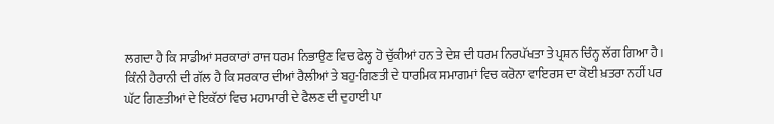ਲਗਦਾ ਹੈ ਕਿ ਸਾਡੀਆਂ ਸਰਕਾਰਾਂ ਰਾਜ ਧਰਮ ਨਿਭਾਉਣ ਵਿਚ ਫੇਲ੍ਹ ਹੋ ਚੁੱਕੀਆਂ ਹਨ ਤੇ ਦੇਸ਼ ਦੀ ਧਰਮ ਨਿਰਪੱਖਤਾ ਤੇ ਪ੍ਰਸ਼ਨ ਚਿੰਨ੍ਹ ਲੱਗ ਗਿਆ ਹੈ। ਕਿੰਨੀ ਹੈਰਾਨੀ ਦੀ ਗੱਲ ਹੈ ਕਿ ਸਰਕਾਰ ਦੀਆਂ ਰੈਲੀਆਂ ਤੇ ਬਹੁ-ਗਿਣਤੀ ਦੇ ਧਾਰਮਿਕ ਸਮਾਗਮਾਂ ਵਿਚ ਕਰੋਨਾ ਵਾਇਰਸ ਦਾ ਕੋਈ ਖ਼ਤਰਾ ਨਹੀਂ ਪਰ ਘੱਟ ਗਿਣਤੀਆਂ ਦੇ ਇਕੱਠਾਂ ਵਿਚ ਮਹਾਮਾਰੀ ਦੇ ਫੈਲਣ ਦੀ ਦੁਹਾਈ ਪਾ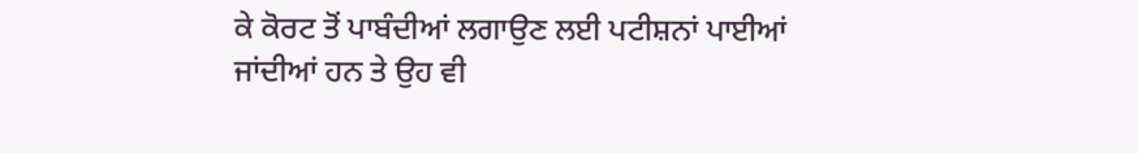ਕੇ ਕੋਰਟ ਤੋਂ ਪਾਬੰਦੀਆਂ ਲਗਾਉਣ ਲਈ ਪਟੀਸ਼ਨਾਂ ਪਾਈਆਂ ਜਾਂਦੀਆਂ ਹਨ ਤੇ ਉਹ ਵੀ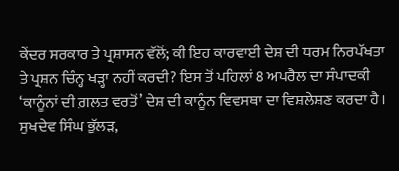ਕੇਂਦਰ ਸਰਕਾਰ ਤੇ ਪ੍ਰਸ਼ਾਸਨ ਵੱਲੋਂ; ਕੀ ਇਹ ਕਾਰਵਾਈ ਦੇਸ਼ ਦੀ ਧਰਮ ਨਿਰਪੱਖਤਾ ਤੇ ਪ੍ਰਸ਼ਨ ਚਿੰਨ੍ਹ ਖੜ੍ਹਾ ਨਹੀਂ ਕਰਦੀ? ਇਸ ਤੋਂ ਪਹਿਲਾਂ 8 ਅਪਰੈਲ ਦਾ ਸੰਪਾਦਕੀ ‘ਕਾਨੂੰਨਾਂ ਦੀ ਗ਼ਲਤ ਵਰਤੋਂ’ ਦੇਸ਼ ਦੀ ਕਾਨੂੰਨ ਵਿਵਸਥਾ ਦਾ ਵਿਸ਼ਲੇਸ਼ਣ ਕਰਦਾ ਹੈ।
ਸੁਖਦੇਵ ਸਿੰਘ ਭੁੱਲੜ,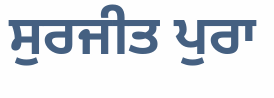ਸੁਰਜੀਤ ਪੁਰਾ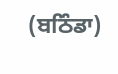(ਬਠਿੰਡਾ)